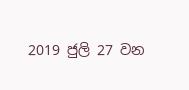2019 ජුලි 27 වන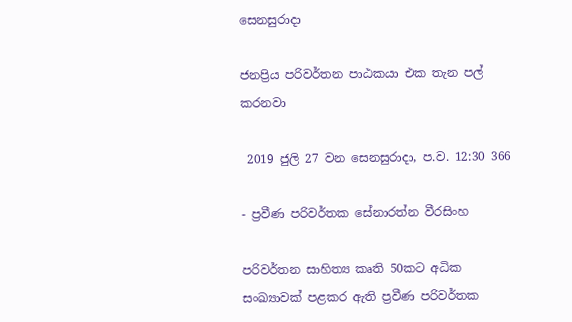සෙනසුරාදා

ජනප්‍රිය පරිවර්තන පාඨකයා එක තැන පල් කරනවා

 2019 ජුලි 27 වන සෙනසුරාදා, ප.ව. 12:30 366

- ප්‍රවීණ පරිවර්තක සේනාරත්න වීරසිංහ

පරිවර්තන සාහිත්‍ය කෘති 50කට අධික සංඛ්‍යාවක් පළකර ඇති ප්‍රවීණ පරිවර්තක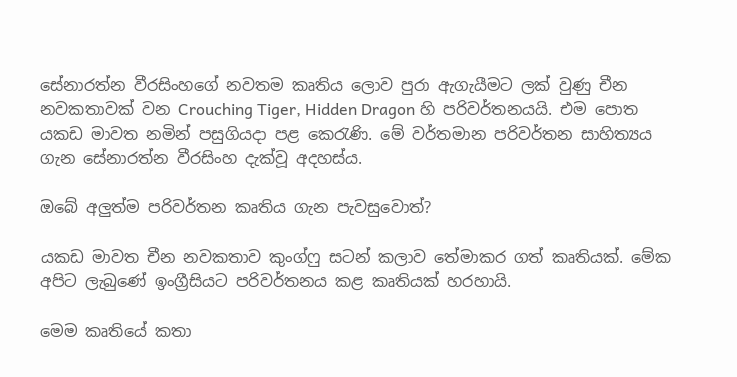සේනාරත්න වීරසිංහගේ නවතම කෘතිය ලොව පුරා ඇගැයීමට ලක් වුණු චීන නවකතාවක් වන Crouching Tiger, Hidden Dragon හි පරිවර්තනයයි. එම පොත යකඩ මාවත නමින් පසුගියදා පළ කෙරැණි. මේ වර්තමාන පරිවර්තන සාහිත්‍යය ගැන සේනාරත්න වීරසිංහ දැක්වූ අදහස්ය.

ඔබේ අලුත්ම පරිවර්තන කෘතිය ගැන පැවසුවොත්?

යකඩ මාවත චීන නවකතාව කුංග්ෆු සටන් කලාව තේමාකර ගත් කෘතියක්. මේක අපිට ලැබුණේ ඉංග්‍රීසියට පරිවර්තනය කළ කෘතියක් හරහායි.

මෙම කෘතියේ කතා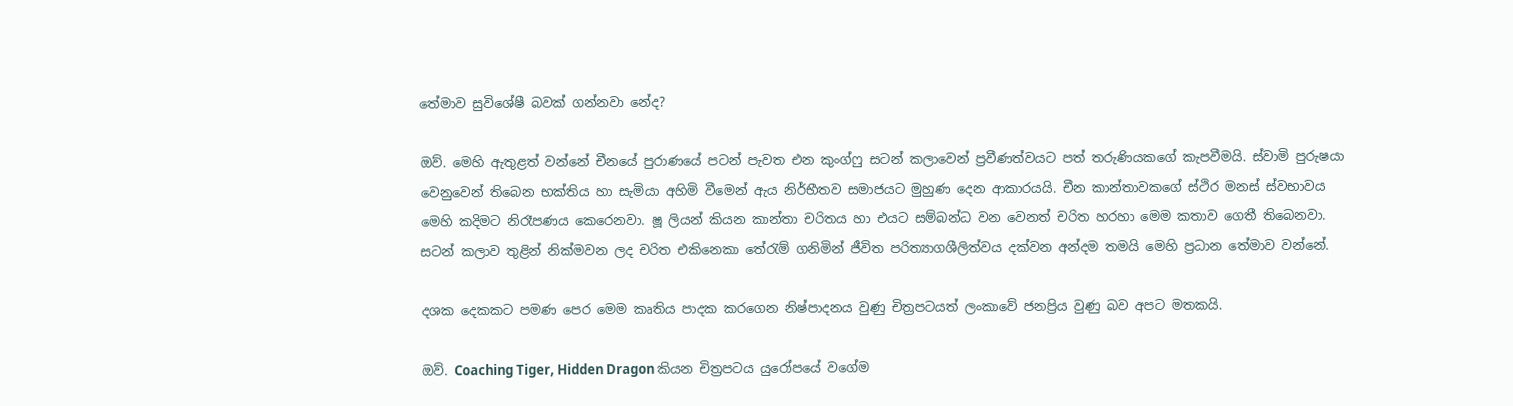තේමාව සුවිශේෂී බවක් ගන්නවා නේද?

ඔව්. මෙහි ඇතුළත් වන්නේ චීනයේ පුරාණයේ පටන් පැවත එන කුංග්ෆු සටන් කලාවෙන් ප්‍රවීණත්වයට පත් තරුණියකගේ කැපවීමයි. ස්වාමි පුරුෂයා වෙනුවෙන් තිබෙන භක්තිය හා සැමියා අහිමි වීමෙන් ඇය නිර්භීතව සමාජයට මුහුණ දෙන ආකාරයයි. චීන කාන්තාවකගේ ස්ථිර මනස් ස්වභාවය මෙහි කදිමට නිරෑපණය කෙරෙනවා. ෂූ ලියන් කියන කාන්තා චරිතය හා එයට සම්බන්ධ වන වෙනත් චරිත හරහා මෙම කතාව ගෙතී තිබෙනවා. සටන් කලාව තුළින් නික්මවන ලද චරිත එකිනෙකා තේරැම් ගනිමින් ජීවිත පරිත්‍යාගශීලිත්වය දක්වන අන්දම තමයි මෙහි ප්‍රධාන තේමාව වන්නේ.

දශක දෙකකට පමණ පෙර මෙම කෘතිය පාදක කරගෙන නිෂ්පාදනය වුණු චිත්‍රපටයත් ලංකාවේ ජනප්‍රිය වුණු බව අපට මතකයි.

ඔව්. Coaching Tiger, Hidden Dragon කියන චිත්‍රපටය යුරෝපයේ වගේම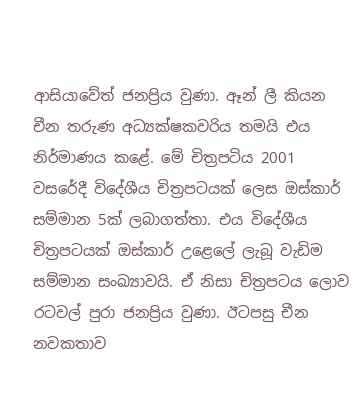ආසියාවේත් ජනප්‍රිය වුණා. ඈන් ලී කියන චීන තරුණ අධ්‍යක්ෂකවරිය තමයි එය නිර්මාණය කළේ. මේ චිත්‍රපටිය 2001 වසරේදී විදේශීය චිත්‍රපටයක් ලෙස ඔස්කාර් සම්මාන 5ක් ලබාගත්තා. එය විදේශීය චිත්‍රපටයක් ඔස්කාර් උළෙලේ ලැබූ වැඩිම සම්මාන සංඛ්‍යාවයි. ඒ නිසා චිත්‍රපටය ලොව රටවල් පුරා ජනප්‍රිය වුණා. ඊටපසු චීන නවකතාව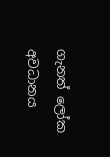ගැනත් ලෝක අවධානය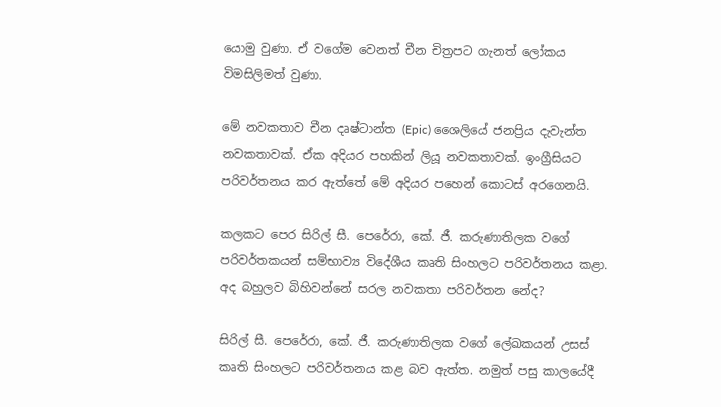යොමු වුණා. ඒ වගේම වෙනත් චීන චිත්‍රපට ගැනත් ලෝකය විමසිලිමත් වුණා.

මේ නවකතාව චීන දෘෂ්ටාන්ත (Epic) ශෛලියේ ජනප්‍රිය දැවැන්ත නවකතාවක්. ඒක අදියර පහකින් ලියූ නවකතාවක්. ඉංග්‍රීසියට පරිවර්තනය කර ඇත්තේ මේ අදියර පහෙන් කොටස් අරගෙනයි.

කලකට පෙර සිරිල් සී. පෙරේරා, කේ. ජී. කරුණාතිලක වගේ පරිවර්තකයන් සම්භාව්‍ය විදේශීය කෘති සිංහලට පරිවර්තනය කළා. අද බහුලව බිහිවන්නේ සරල නවකතා පරිවර්තන නේද?

සිරිල් සී. පෙරේරා, කේ. ජී. කරුණාතිලක වගේ ලේඛකයන් උසස් කෘති සිංහලට පරිවර්තනය කළ බව ඇත්ත. නමුත් පසු කාලයේදී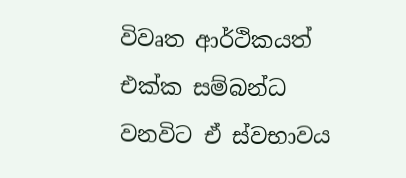විවෘත ආර්ථිකයත් එක්ක සම්බන්ධ වනවිට ඒ ස්වභාවය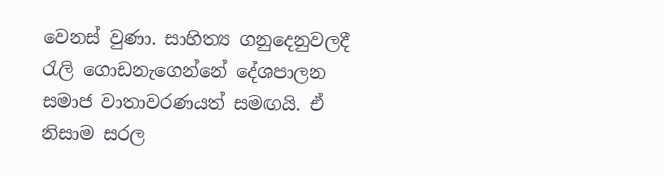වෙනස් වුණා. සාහිත්‍ය ගනුදෙනුවලදී රැලි ගොඩනැගෙන්නේ දේශපාලන සමාජ වාතාවරණයත් සමඟයි. ඒ නිසාම සරල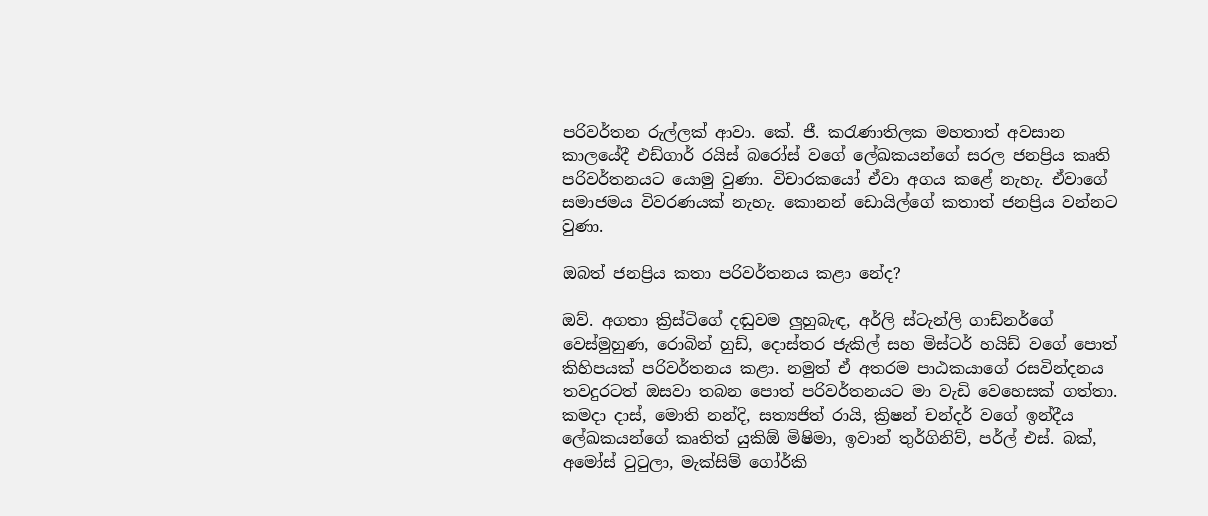පරිවර්තන රුල්ලක් ආවා. කේ. ජී. කරැණාතිලක මහතාත් අවසාන කාලයේදී එඩ්ගාර් රයිස් බරෝස් වගේ ලේඛකයන්ගේ සරල ජනප්‍රිය කෘති පරිවර්තනයට යොමු වුණා. විචාරකයෝ ඒවා අගය කළේ නැහැ. ඒවාගේ සමාජමය විවරණයක් නැහැ. කොනන් ඩොයිල්ගේ කතාත් ජනප්‍රිය වන්නට වුණා.

ඔබත් ජනප්‍රිය කතා පරිවර්තනය කළා නේද?

ඔව්. අගතා ක්‍රිස්ටිගේ දඬුවම ලුහුබැඳ, අර්ලි ස්ටැන්ලි ගාඩ්නර්ගේ වෙස්මුහුණ, රොබින් හුඩ්, දොස්තර ජැකිල් සහ මිස්ටර් හයිඩ් වගේ පොත් කිහිපයක් පරිවර්තනය කළා. නමුත් ඒ අතරම පාඨකයාගේ රසවින්දනය තවදුරටත් ඔසවා තබන පොත් පරිවර්තනයට මා වැඩි වෙහෙසක් ගත්තා. කමදා දාස්, මොති නන්දි, සත්‍යජිත් රායි, ක්‍රිෂන් චන්දර් වගේ ඉන්දීය ලේඛකයන්ගේ කෘතිත් යුකිඕ මිෂිමා, ඉවාන් තුර්ගිනිව්, පර්ල් එස්. බක්, අමෝස් ටුටුලා, මැක්සිම් ගෝර්කි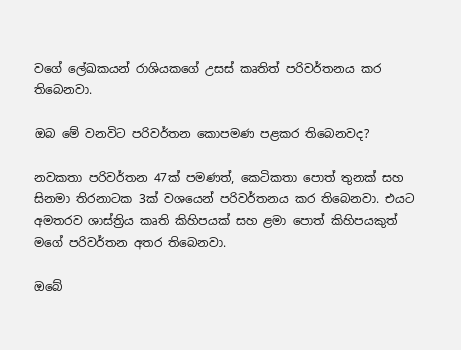වගේ ලේඛකයන් රාශියකගේ උසස් කෘතිත් පරිවර්තනය කර තිබෙනවා.

ඔබ මේ වනවිට පරිවර්තන කොපමණ පළකර තිබෙනවද?

නවකතා පරිවර්තන 47ක් පමණත්, කෙටිකතා පොත් තුනක් සහ සිනමා තිරනාටක 3ක් වශයෙන් පරිවර්තනය කර තිබෙනවා. එයට අමතරව ශාස්ත්‍රිය කෘති කිහිපයක් සහ ළමා පොත් කිහිපයකුත් මගේ පරිවර්තන අතර තිබෙනවා.

ඔබේ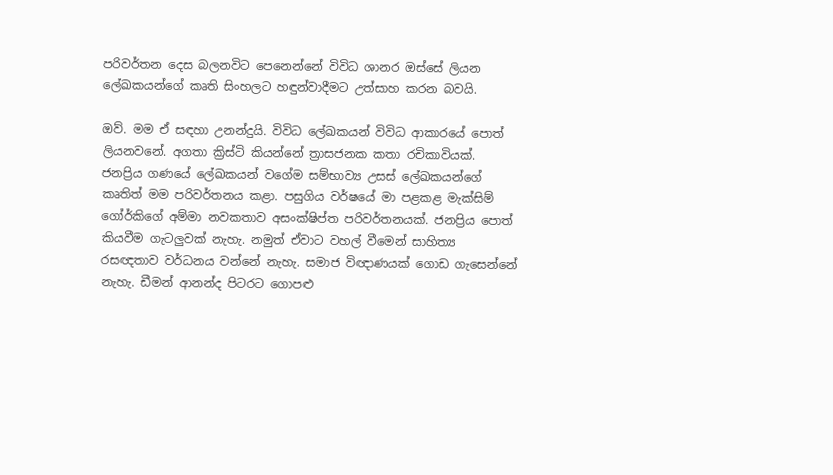පරිවර්තන දෙස බලනවිට පෙනෙන්නේ විවිධ ශානර ඔස්සේ ලියන ලේඛකයන්ගේ කෘති සිංහලට හඳුන්වාදීමට උත්සාහ කරන බවයි.

ඔව්. මම ඒ සඳහා උනන්දුයි. විවිධ ලේඛකයන් විවිධ ආකාරයේ පොත් ලියනවනේ. අගතා ක්‍රිස්ටි කියන්නේ ත්‍රාසජනක කතා රචිකාවියක්. ජනප්‍රිය ගණයේ ලේඛකයන් වගේම සම්භාව්‍ය උසස් ලේඛකයන්ගේ කෘතිත් මම පරිවර්තනය කළා. පසුගිය වර්ෂයේ මා පළකළ මැක්සිම් ගෝර්කිගේ අම්මා නවකතාව අසංක්ෂිප්ත පරිවර්තනයක්. ජනප්‍රිය පොත් කියවීම ගැටලුවක් නැහැ. නමුත් ඒවාට වහල් වීමෙන් සාහිත්‍ය රසඥතාව වර්ධනය වන්නේ නැහැ. සමාජ විඥාණයක් ගොඩ ගැසෙන්නේ නැහැ. ඩීමන් ආනන්ද පිටරට ගොපළු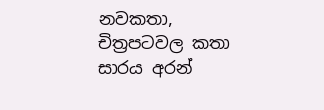නවකතා, චිත්‍රපටවල කතා සාරය අරන්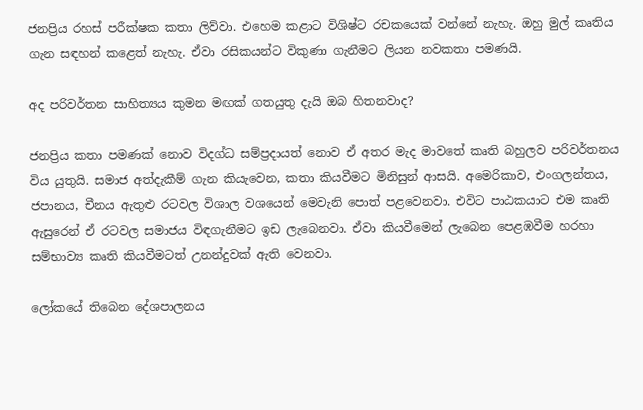ජනප්‍රිය රහස් පරීක්ෂක කතා ලිව්වා. එහෙම කළාට විශිෂ්ට රචකයෙක් වන්නේ නැහැ. ඔහු මුල් කෘතිය ගැන සඳහන් කළෙත් නැහැ. ඒවා රසිකයන්ට විකුණා ගැනීමට ලියන නවකතා පමණයි.

අද පරිවර්තන සාහිත්‍යය කුමන මඟක් ගතයුතු දැයි ඔබ හිතනවාද?

ජනප්‍රිය කතා පමණක් නොව විදග්ධ සම්ප්‍රදායත් නොව ඒ අතර මැද මාවතේ කෘති බහුලව පරිවර්තනය විය යුතුයි. සමාජ අත්දැකීම් ගැන කියැවෙන, කතා කියවීමට මිනිසුන් ආසයි. අමෙරිකාව, එංගලන්තය, ජපානය, චීනය ඇතුළු රටවල විශාල වශයෙන් මෙවැනි පොත් පළවෙනවා. එවිට පාඨකයාට එම කෘති ඇසුරෙන් ඒ රටවල සමාජය විඳගැනීමට ඉඩ ලැබෙනවා. ඒවා කියවීමෙන් ලැබෙන පෙළඹවීම හරහා සම්භාව්‍ය කෘති කියවීමටත් උනන්දුවක් ඇති වෙනවා.

ලෝකයේ තිබෙන දේශපාලනය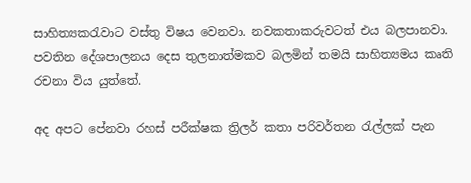සාහිත්‍යකරැවාට වස්තු විෂය වෙනවා. නවකතාකරුවටත් එය බලපානවා. පවතින දේශපාලනය දෙස තුලනාත්මකව බලමින් තමයි සාහිත්‍යමය කෘති රචනා විය යුත්තේ.

අද අපට පේනවා රහස් පරීක්ෂක ත්‍රිලර් කතා පරිවර්තන රැල්ලක් පැන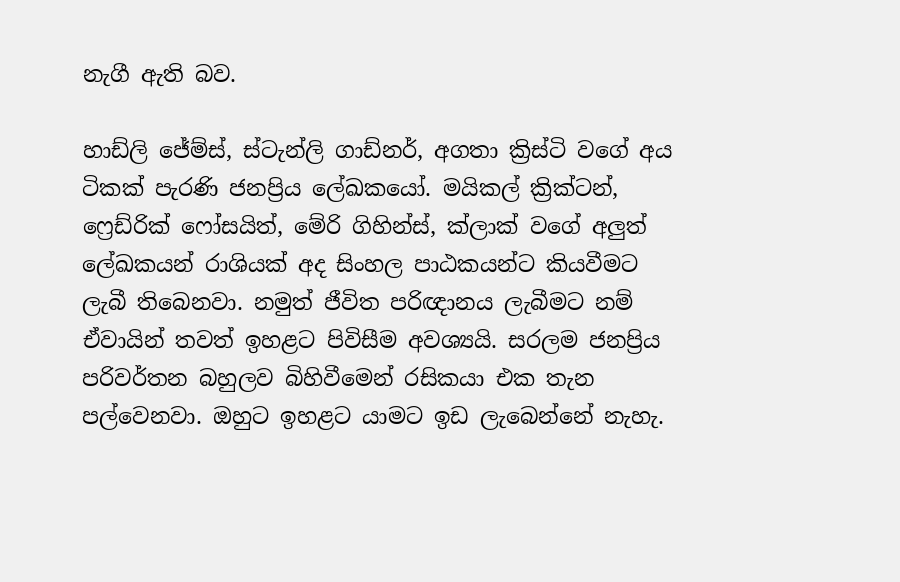නැගී ඇති බව.

හාඩ්ලි ජේම්ස්, ස්ටැන්ලි ගාඩ්නර්, අගතා ක්‍රිස්ටි වගේ අය ටිකක් පැරණි ජනප්‍රිය ලේඛකයෝ. මයිකල් ක්‍රික්ටන්, ෆ්‍රෙඩ්රික් ෆෝසයිත්, මේරි ගිහින්ස්, ක්ලාක් වගේ අලුත් ලේඛකයන් රාශියක් අද සිංහල පාඨකයන්ට කියවීමට ලැබී තිබෙනවා. නමුත් ජීවිත පරිඥානය ලැබීමට නම් ඒවායින් තවත් ඉහළට පිවිසීම අවශ්‍යයි. සරලම ජනප්‍රිය පරිවර්තන බහුලව බිහිවීමෙන් රසිකයා එක තැන පල්වෙනවා. ඔහුට ඉහළට යාමට ඉඩ ලැබෙන්නේ නැහැ.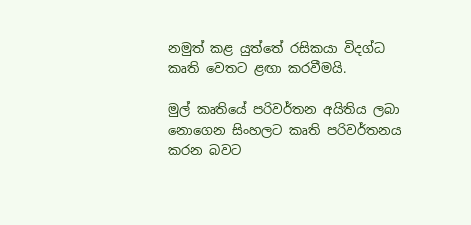නමුත් කළ යුත්තේ රසිකයා විදග්ධ කෘති වෙතට ළඟා කරවීමයි.

මුල් කෘතියේ පරිවර්තන අයිතිය ලබා නොගෙන සිංහලට කෘති පරිවර්තනය කරන බවට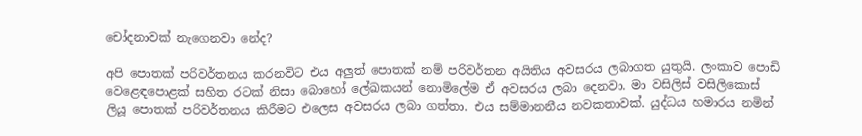චෝදනාවක් නැගෙනවා නේද?

අපි පොතක් පරිවර්තනය කරනවිට එය අලුත් පොතක් නම් පරිවර්තන අයිතිය අවසරය ලබාගත යුතුයි. ලංකාව පොඩි වෙළෙඳපොළක් සහිත රටක් නිසා බොහෝ ලේඛකයන් නොමිලේම ඒ අවසරය ලබා දෙනවා. මා වසිලිස් වසිලිකොස් ලියූ පොතක් පරිවර්තනය කිරීමට එලෙස අවසරය ලබා ගත්තා. එය සම්මානනීය නවකතාවක්. යුද්ධය හමාරය නමින්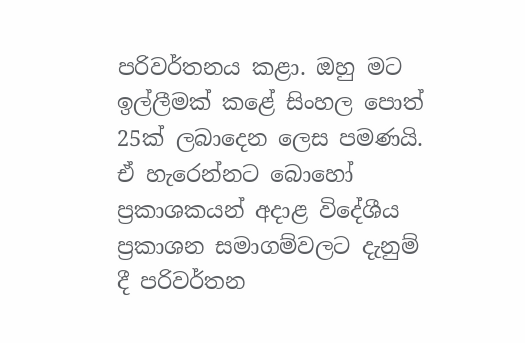පරිවර්තනය කළා. ඔහු මට ඉල්ලීමක් කළේ සිංහල පොත් 25ක් ලබාදෙන ලෙස පමණයි. ඒ හැරෙන්නට බොහෝ ප්‍රකාශකයන් අදාළ විදේශීය ප්‍රකාශන සමාගම්වලට දැනුම් දී පරිවර්තන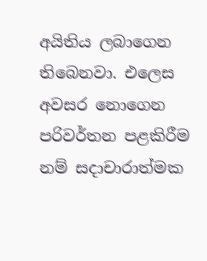අයිතිය ලබාගෙන තිබෙනවා. එලෙස අවසර නොගෙන පරිවර්තන පළකිරීම නම් සදාචාරාත්මක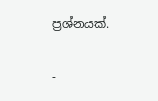ප්‍රශ්නයක්.

-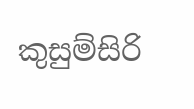කුසුම්සිරි